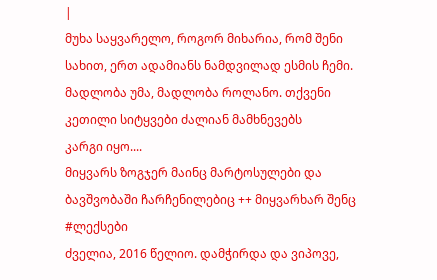|
მუხა საყვარელო, როგორ მიხარია, რომ შენი სახით, ერთ ადამიანს ნამდვილად ესმის ჩემი.
მადლობა უმა, მადლობა როლანო. თქვენი კეთილი სიტყვები ძალიან მამხნევებს
კარგი იყო....
მიყვარს ზოგჯერ მაინც მარტოსულები და ბავშვობაში ჩარჩენილებიც ++ მიყვარხარ შენც
#ლექსები
ძველია, 2016 წელიო. დამჭირდა და ვიპოვე,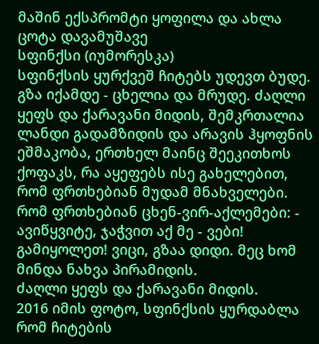მაშინ ექსპრომტი ყოფილა და ახლა ცოტა დავამუშავე
სფინქსი (იუმორესკა)
სფინქსის ყურქვეშ ჩიტებს უდევთ ბუდე. გზა იქამდე - ცხელია და მრუდე. ძაღლი ყეფს და ქარავანი მიდის, შემკრთალია ლანდი გადამზიდის და არავის ჰყოფნის ეშმაკობა, ერთხელ მაინც შეეკითხოს ქოფაკს, რა აყეფებს ისე გახელებით, რომ ფრთხებიან მუდამ მნახველები. რომ ფრთხებიან ცხენ-ვირ-აქლემები: - ავიწყვიტე, ჯაჭვით აქ მე - ვები! გამიყოლეთ! ვიცი, გზაა დიდი. მეც ხომ მინდა ნახვა პირამიდის.
ძაღლი ყეფს და ქარავანი მიდის.
2016 იმის ფოტო, სფინქსის ყურდაბლა რომ ჩიტების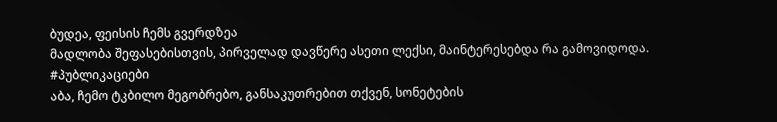ბუდეა, ფეისის ჩემს გვერდზეა
მადლობა შეფასებისთვის, პირველად დავწერე ასეთი ლექსი, მაინტერესებდა რა გამოვიდოდა.
#პუბლიკაციები
აბა, ჩემო ტკბილო მეგობრებო, განსაკუთრებით თქვენ, სონეტების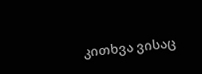კითხვა ვისაც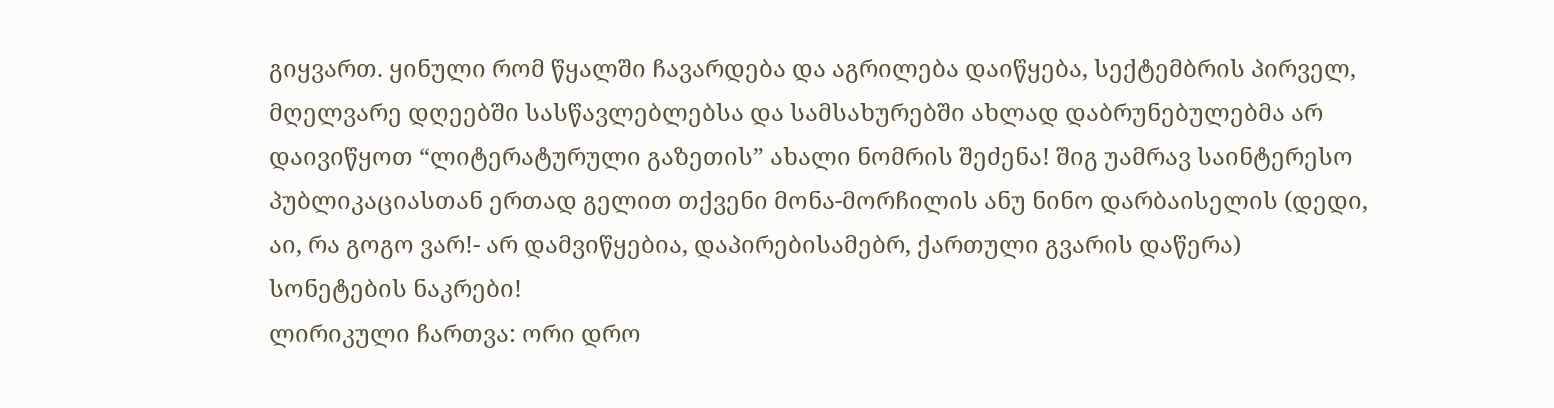გიყვართ. ყინული რომ წყალში ჩავარდება და აგრილება დაიწყება, სექტემბრის პირველ, მღელვარე დღეებში სასწავლებლებსა და სამსახურებში ახლად დაბრუნებულებმა არ დაივიწყოთ “ლიტერატურული გაზეთის” ახალი ნომრის შეძენა! შიგ უამრავ საინტერესო პუბლიკაციასთან ერთად გელით თქვენი მონა-მორჩილის ანუ ნინო დარბაისელის (დედი, აი, რა გოგო ვარ!- არ დამვიწყებია, დაპირებისამებრ, ქართული გვარის დაწერა) სონეტების ნაკრები!
ლირიკული ჩართვა: ორი დრო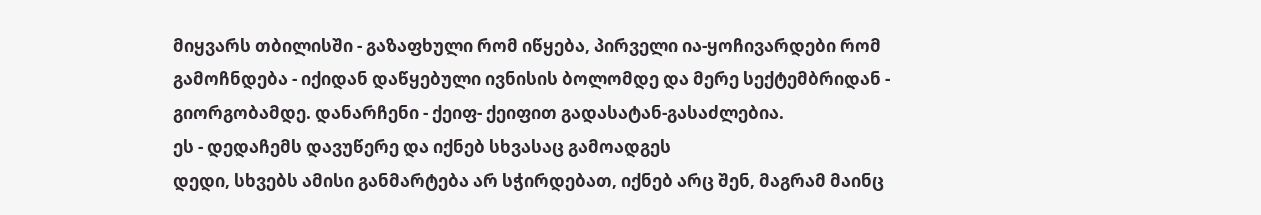მიყვარს თბილისში - გაზაფხული რომ იწყება, პირველი ია-ყოჩივარდები რომ გამოჩნდება - იქიდან დაწყებული ივნისის ბოლომდე და მერე სექტემბრიდან - გიორგობამდე. დანარჩენი - ქეიფ- ქეიფით გადასატან-გასაძლებია.
ეს - დედაჩემს დავუწერე და იქნებ სხვასაც გამოადგეს
დედი, სხვებს ამისი განმარტება არ სჭირდებათ, იქნებ არც შენ, მაგრამ მაინც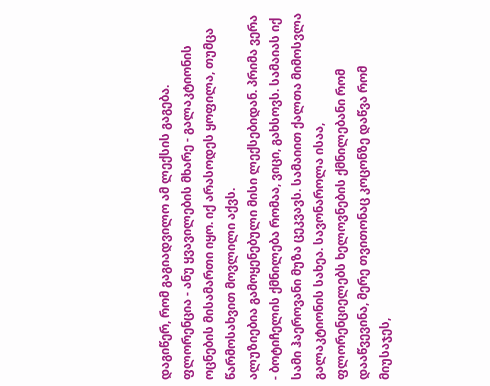დაგიწერ, რომ გაგიადვილო ამ ლექსის გაგება. ფლორენცია - ანუ ყვავილების მხარე - გალაკტიონის ოცნების მისამართი იყო. იქ არასოდეს ყოფილა, თუმცა წარმოსახვით მოვლილი აქვს.
ალუზიებია გამოყენებული მისი ლექსებიდან. პრიმა ვერა - ბოტიჩელის ქმნილება რომაა, ვიცი, გახსოვს. სამაიას იქ სამი ჰაეროვანი მუზა ცეკვავს. სამაიით ქალთა მიმოსვლა გალაკტიონის სახეა. სავონაროლა ისაა, ფლორენციელებს ხელოვნების ქმნილებანი რომ დააწვევინა, მერე თვითონაც კოცონზე დაწვა რომ მიუსაჯეს,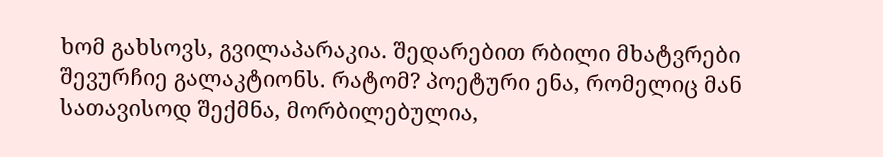ხომ გახსოვს, გვილაპარაკია. შედარებით რბილი მხატვრები შევურჩიე გალაკტიონს. რატომ? პოეტური ენა, რომელიც მან სათავისოდ შექმნა, მორბილებულია,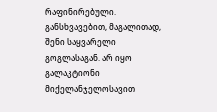რაფინირებული. განსხვავებით, მაგალითად, შენი საყვარელი გოგლასაგან. არ იყო გალაკტიონი მიქელანჯელოსავით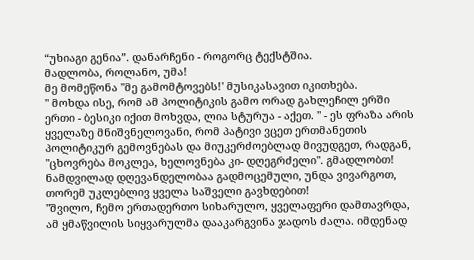“უხიაგი გენია”. დანარჩენი - როგორც ტექსტშია.
მადლობა, როლანო, უმა!
მე მომეწონა "მე გამომტოვებს!' მუსიკასავით იკითხება.
" მოხდა ისე, რომ ამ პოლიტიკის გამო ორად გახლეჩილ ერში ერთი - ბესიკი იქით მოხვდა, ლია სტურუა - აქეთ. " - ეს ფრაზა არის ყველაზე მნიშვნელოვანი, რომ პატივი ვცეთ ერთმანეთის პოლიტიკურ გემოვნებას და მიუკერძოებლად მივუდგეთ, რადგან, "ცხოვრება მოკლეა, ხელოვნება კი- დღეგრძელი". გმადლობთ!
ნამდვილად დღევანდელობაა გადმოცემული, უნდა ვივარგოთ, თორემ უკლებლივ ყველა საშველი გავხდებით!
"შვილო, ჩემო ერთადერთო სიხარულო, ყველაფერი დამთავრდა, ამ ყმაწვილის სიყვარულმა დააკარგვინა ჯადოს ძალა. იმდენად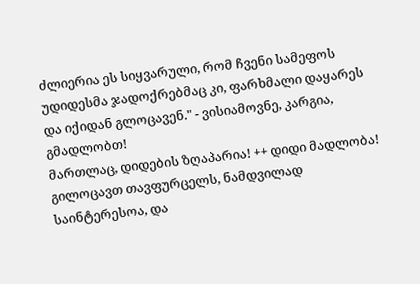ძლიერია ეს სიყვარული, რომ ჩვენი სამეფოს უდიდესმა ჯადოქრებმაც კი, ფარხმალი დაყარეს და იქიდან გლოცავენ." - ვისიამოვნე, კარგია, გმადლობთ!
მართლაც, დიდების ზღაპარია! ++ დიდი მადლობა!
გილოცავთ თავფურცელს, ნამდვილად საინტერესოა, და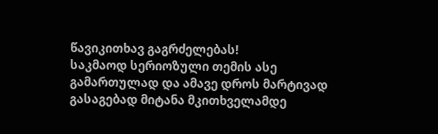წავიკითხავ გაგრძელებას!
საკმაოდ სერიოზული თემის ასე გამართულად და ამავე დროს მარტივად გასაგებად მიტანა მკითხველამდე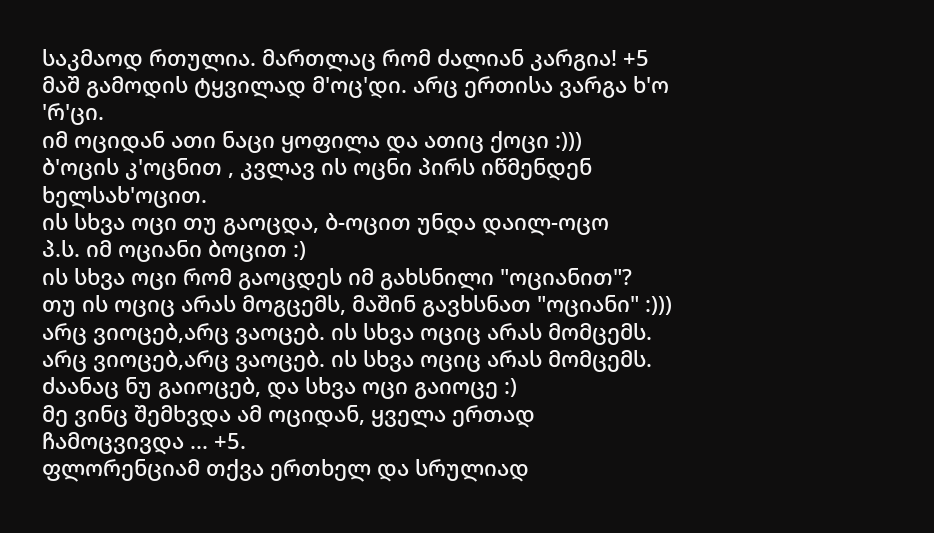საკმაოდ რთულია. მართლაც რომ ძალიან კარგია! +5
მაშ გამოდის ტყვილად მ'ოც'დი. არც ერთისა ვარგა ხ'ო 'რ'ცი.
იმ ოციდან ათი ნაცი ყოფილა და ათიც ქოცი :)))
ბ'ოცის კ'ოცნით , კვლავ ის ოცნი პირს იწმენდენ ხელსახ'ოცით.
ის სხვა ოცი თუ გაოცდა, ბ-ოცით უნდა დაილ-ოცო
პ.ს. იმ ოციანი ბოცით :)
ის სხვა ოცი რომ გაოცდეს იმ გახსნილი "ოციანით"?
თუ ის ოციც არას მოგცემს, მაშინ გავხსნათ "ოციანი" :)))
არც ვიოცებ,არც ვაოცებ. ის სხვა ოციც არას მომცემს.
არც ვიოცებ,არც ვაოცებ. ის სხვა ოციც არას მომცემს.
ძაანაც ნუ გაიოცებ, და სხვა ოცი გაიოცე :)
მე ვინც შემხვდა ამ ოციდან, ყველა ერთად ჩამოცვივდა ... +5.
ფლორენციამ თქვა ერთხელ და სრულიად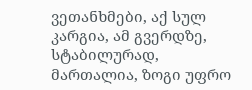ვეთანხმები, აქ სულ კარგია, ამ გვერდზე, სტაბილურად, მართალია, ზოგი უფრო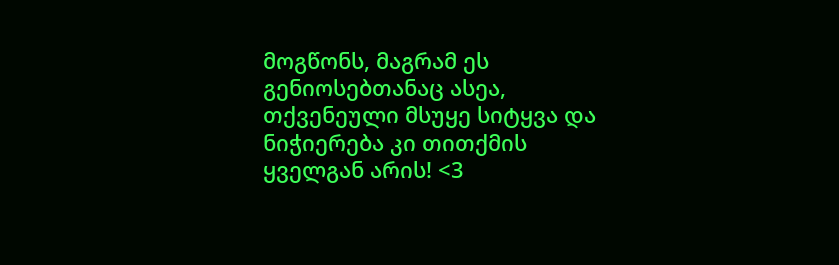მოგწონს, მაგრამ ეს გენიოსებთანაც ასეა, თქვენეული მსუყე სიტყვა და ნიჭიერება კი თითქმის ყველგან არის! <3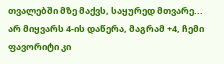თვალებში მზე მაქვს, საყურედ მთვარე...
არ მიყვარს 4-ის დაწერა, მაგრამ +4, ჩემი ფავორიტი კი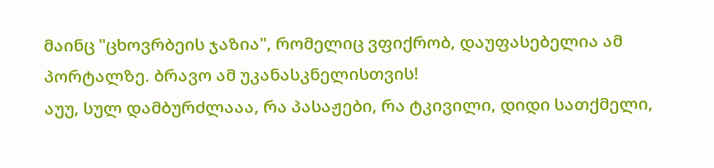მაინც "ცხოვრბეის ჯაზია", რომელიც ვფიქრობ, დაუფასებელია ამ პორტალზე. ბრავო ამ უკანასკნელისთვის!
აუუ, სულ დამბურძლააა, რა პასაჟები, რა ტკივილი, დიდი სათქმელი,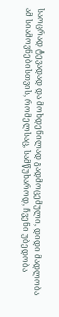საოცრად ტევადად და მოხდენილად გადმოცემული, დიდი მადლობა ამ სიამოვნებისთვის, რომელსაც, სამწუხაროდ, ჩვენი უბედობა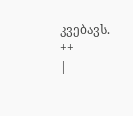კვებავს. ++
|